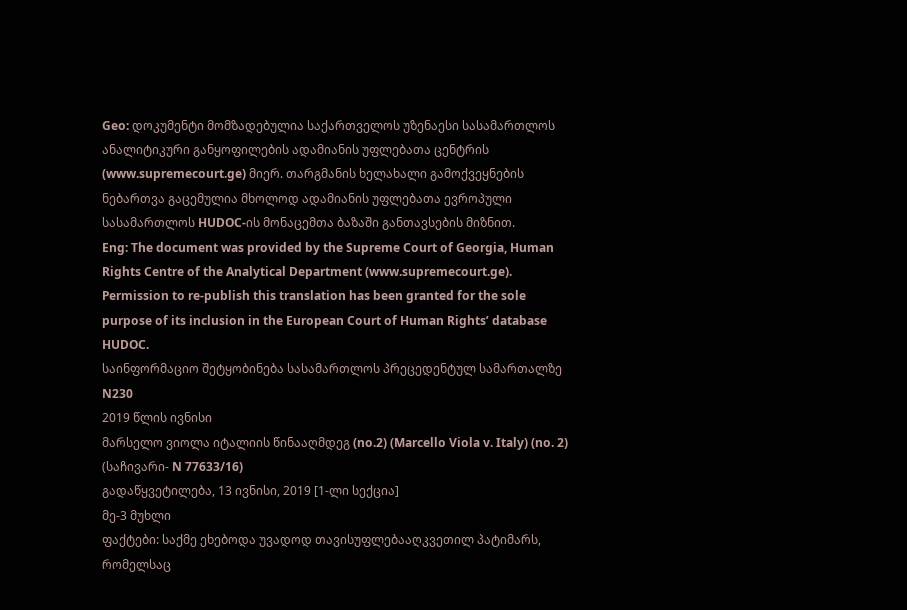Geo: დოკუმენტი მომზადებულია საქართველოს უზენაესი სასამართლოს ანალიტიკური განყოფილების ადამიანის უფლებათა ცენტრის (www.supremecourt.ge) მიერ. თარგმანის ხელახალი გამოქვეყნების ნებართვა გაცემულია მხოლოდ ადამიანის უფლებათა ევროპული სასამართლოს HUDOC-ის მონაცემთა ბაზაში განთავსების მიზნით.
Eng: The document was provided by the Supreme Court of Georgia, Human Rights Centre of the Analytical Department (www.supremecourt.ge). Permission to re-publish this translation has been granted for the sole purpose of its inclusion in the European Court of Human Rights’ database HUDOC.
საინფორმაციო შეტყობინება სასამართლოს პრეცედენტულ სამართალზე N230
2019 წლის ივნისი
მარსელო ვიოლა იტალიის წინააღმდეგ (no.2) (Marcello Viola v. Italy) (no. 2)
(საჩივარი- N 77633/16)
გადაწყვეტილება, 13 ივნისი, 2019 [1-ლი სექცია]
მე-3 მუხლი
ფაქტები: საქმე ეხებოდა უვადოდ თავისუფლებააღკვეთილ პატიმარს, რომელსაც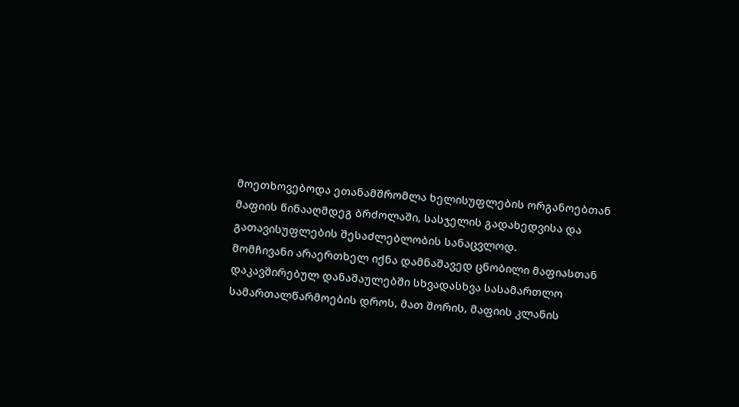მოეთხოვებოდა ეთანამშრომლა ხელისუფლების ორგანოებთან მაფიის წინააღმდეგ ბრძოლაში, სასჯელის გადახედვისა და გათავისუფლების შესაძლებლობის სანაცვლოდ.
მომჩივანი არაერთხელ იქნა დამნაშავედ ცნობილი მაფიასთან დაკავშირებულ დანაშაულებში სხვადასხვა სასამართლო სამართალწარმოების დროს, მათ შორის, მაფიის კლანის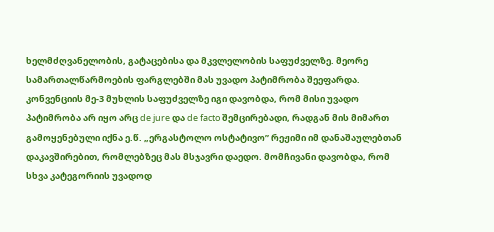ხელმძღვანელობის, გატაცებისა და მკვლელობის საფუძველზე. მეორე სამართალწარმოების ფარგლებში მას უვადო პატიმრობა შეეფარდა. კონვენციის მე-3 მუხლის საფუძველზე იგი დავობდა, რომ მისი უვადო პატიმრობა არ იყო არც de jure და de facto შემცირებადი, რადგან მის მიმართ გამოყენებული იქნა ე.წ. „ერგასტოლო ოსტატივო” რეჟიმი იმ დანაშაულებთან დაკავშირებით, რომლებზეც მას მსჯავრი დაედო. მომჩივანი დავობდა, რომ სხვა კატეგორიის უვადოდ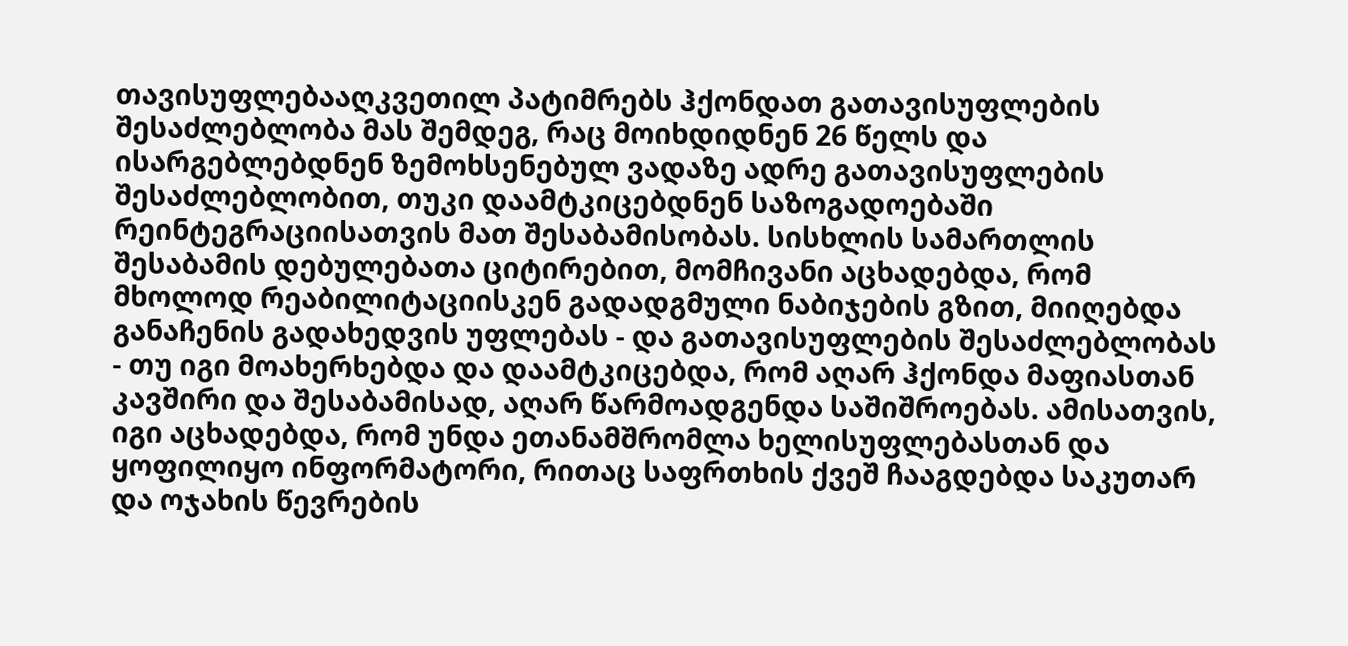თავისუფლებააღკვეთილ პატიმრებს ჰქონდათ გათავისუფლების შესაძლებლობა მას შემდეგ, რაც მოიხდიდნენ 26 წელს და ისარგებლებდნენ ზემოხსენებულ ვადაზე ადრე გათავისუფლების შესაძლებლობით, თუკი დაამტკიცებდნენ საზოგადოებაში რეინტეგრაციისათვის მათ შესაბამისობას. სისხლის სამართლის შესაბამის დებულებათა ციტირებით, მომჩივანი აცხადებდა, რომ მხოლოდ რეაბილიტაციისკენ გადადგმული ნაბიჯების გზით, მიიღებდა განაჩენის გადახედვის უფლებას - და გათავისუფლების შესაძლებლობას - თუ იგი მოახერხებდა და დაამტკიცებდა, რომ აღარ ჰქონდა მაფიასთან კავშირი და შესაბამისად, აღარ წარმოადგენდა საშიშროებას. ამისათვის, იგი აცხადებდა, რომ უნდა ეთანამშრომლა ხელისუფლებასთან და ყოფილიყო ინფორმატორი, რითაც საფრთხის ქვეშ ჩააგდებდა საკუთარ და ოჯახის წევრების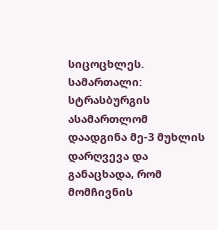სიცოცხლეს.
სამართალი: სტრასბურგის ასამართლომ დაადგინა მე-3 მუხლის დარღვევა და განაცხადა, რომ მომჩივნის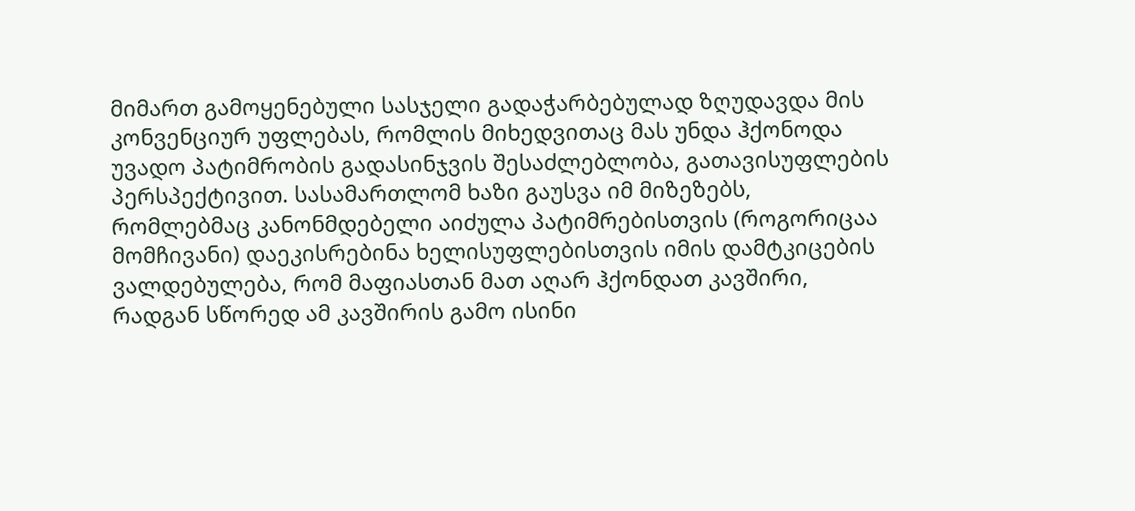მიმართ გამოყენებული სასჯელი გადაჭარბებულად ზღუდავდა მის კონვენციურ უფლებას, რომლის მიხედვითაც მას უნდა ჰქონოდა უვადო პატიმრობის გადასინჯვის შესაძლებლობა, გათავისუფლების პერსპექტივით. სასამართლომ ხაზი გაუსვა იმ მიზეზებს, რომლებმაც კანონმდებელი აიძულა პატიმრებისთვის (როგორიცაა მომჩივანი) დაეკისრებინა ხელისუფლებისთვის იმის დამტკიცების ვალდებულება, რომ მაფიასთან მათ აღარ ჰქონდათ კავშირი, რადგან სწორედ ამ კავშირის გამო ისინი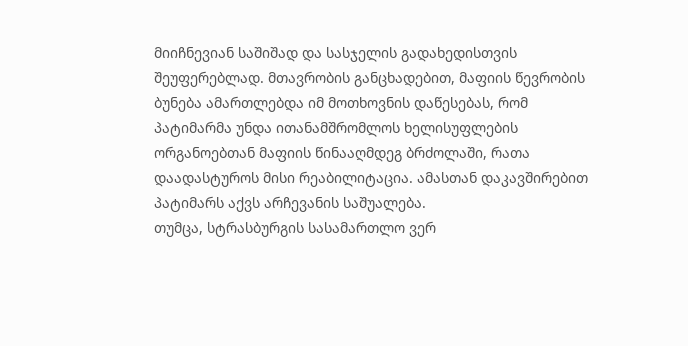მიიჩნევიან საშიშად და სასჯელის გადახედისთვის შეუფერებლად. მთავრობის განცხადებით, მაფიის წევრობის ბუნება ამართლებდა იმ მოთხოვნის დაწესებას, რომ პატიმარმა უნდა ითანამშრომლოს ხელისუფლების ორგანოებთან მაფიის წინააღმდეგ ბრძოლაში, რათა დაადასტუროს მისი რეაბილიტაცია. ამასთან დაკავშირებით პატიმარს აქვს არჩევანის საშუალება.
თუმცა, სტრასბურგის სასამართლო ვერ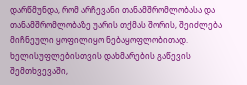დარწმუნდა, რომ არჩევანი თანამშრომლობასა და თანამშრომლობაზე უარის თქმას შორის, შეიძლება მიჩნეული ყოფილიყო ნებაყოფლობითად. ხელისუფლებისთვის დახმარების გაწევის შემთხვევაში,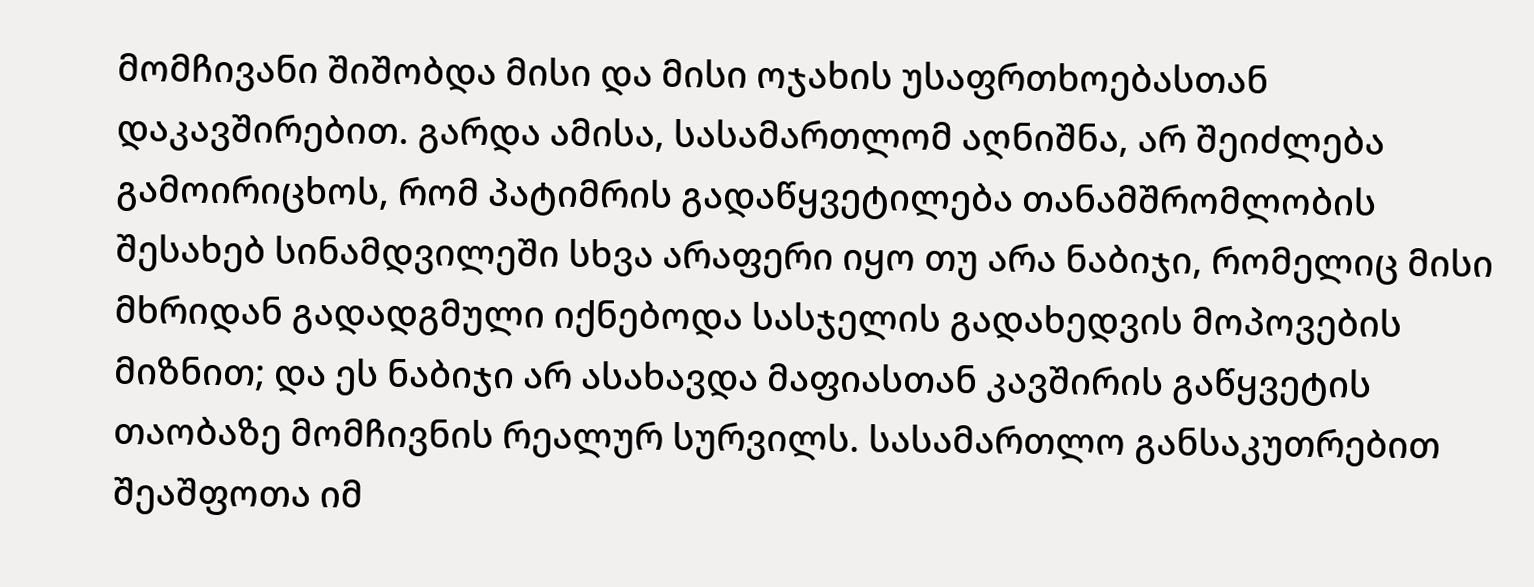მომჩივანი შიშობდა მისი და მისი ოჯახის უსაფრთხოებასთან დაკავშირებით. გარდა ამისა, სასამართლომ აღნიშნა, არ შეიძლება გამოირიცხოს, რომ პატიმრის გადაწყვეტილება თანამშრომლობის შესახებ სინამდვილეში სხვა არაფერი იყო თუ არა ნაბიჯი, რომელიც მისი მხრიდან გადადგმული იქნებოდა სასჯელის გადახედვის მოპოვების მიზნით; და ეს ნაბიჯი არ ასახავდა მაფიასთან კავშირის გაწყვეტის თაობაზე მომჩივნის რეალურ სურვილს. სასამართლო განსაკუთრებით შეაშფოთა იმ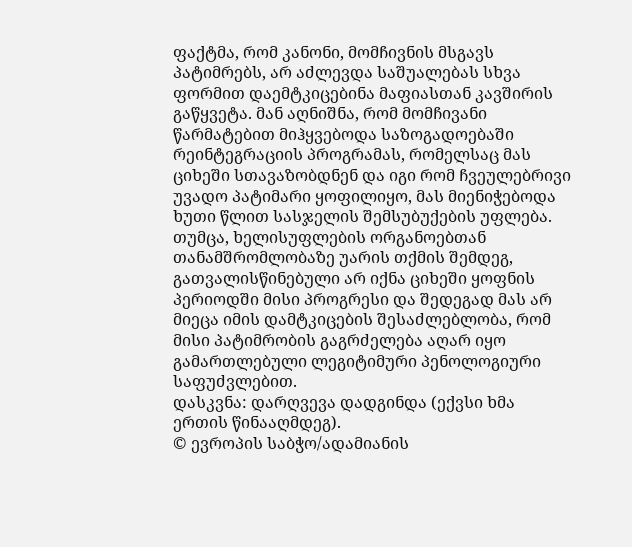ფაქტმა, რომ კანონი, მომჩივნის მსგავს პატიმრებს, არ აძლევდა საშუალებას სხვა ფორმით დაემტკიცებინა მაფიასთან კავშირის გაწყვეტა. მან აღნიშნა, რომ მომჩივანი წარმატებით მიჰყვებოდა საზოგადოებაში რეინტეგრაციის პროგრამას, რომელსაც მას ციხეში სთავაზობდნენ და იგი რომ ჩვეულებრივი უვადო პატიმარი ყოფილიყო, მას მიენიჭებოდა ხუთი წლით სასჯელის შემსუბუქების უფლება. თუმცა, ხელისუფლების ორგანოებთან თანამშრომლობაზე უარის თქმის შემდეგ, გათვალისწინებული არ იქნა ციხეში ყოფნის პერიოდში მისი პროგრესი და შედეგად მას არ მიეცა იმის დამტკიცების შესაძლებლობა, რომ მისი პატიმრობის გაგრძელება აღარ იყო გამართლებული ლეგიტიმური პენოლოგიური საფუძვლებით.
დასკვნა: დარღვევა დადგინდა (ექვსი ხმა ერთის წინააღმდეგ).
© ევროპის საბჭო/ადამიანის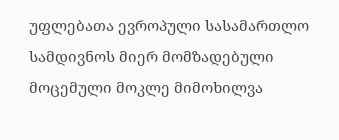უფლებათა ევროპული სასამართლო სამდივნოს მიერ მომზადებული მოცემული მოკლე მიმოხილვა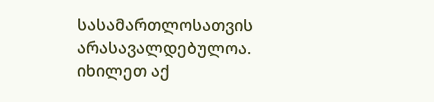სასამართლოსათვის არასავალდებულოა.
იხილეთ აქ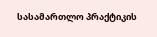სასამართლო პრაქტიკის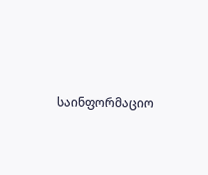საინფორმაციო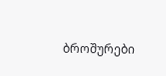ბროშურები